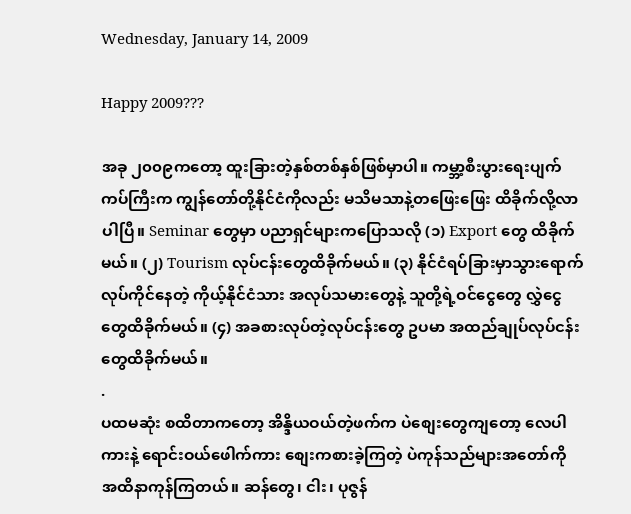Wednesday, January 14, 2009

Happy 2009???

အခု ၂၀၀၉ကတော့ ထူးခြားတဲ့နှစ်တစ်နှစ်ဖြစ်မှာပါ။ ကမ္ဘာ့စီးပွားရေးပျက်ကပ်ကြီးက ကျွန်တော်တို့နိုင်ငံကိုလည်း မသိမသာနဲ့တဖြေးဖြေး ထိခိုက်လို့လာပါပြီ။ Seminar တွေမှာ ပညာရှင်များကပြောသလို (၁) Export တွေ ထိခိုက်မယ်။ (၂) Tourism လုပ်ငန်းတွေထိခိုက်မယ်။ (၃) နိုင်ငံရပ်ခြားမှာသွားရောက်လုပ်ကိုင်နေတဲ့ ကိုယ့်နိုင်ငံသား အလုပ်သမားတွေနဲ့ သူတို့ရဲ့ဝင်ငွေတွေ လွှဲငွေတွေထိခိုက်မယ်။ (၄) အခစားလုပ်တဲ့လုပ်ငန်းတွေ ဥပမာ အထည်ချုပ်လုပ်ငန်းတွေထိခိုက်မယ်။
.
ပထမဆုံး စထိတာကတော့ အိန္ဒိယဝယ်တဲ့ဖက်က ပဲစျေးတွေကျတော့ လေပါကားနဲ့ ရောင်းဝယ်ဖေါက်ကား စျေးကစားခဲ့ကြတဲ့ ပဲကုန်သည်များအတော်ကို အထိနာကုန်ကြတယ်။ ဆန်တွေ၊ ငါး၊ ပုဇွန်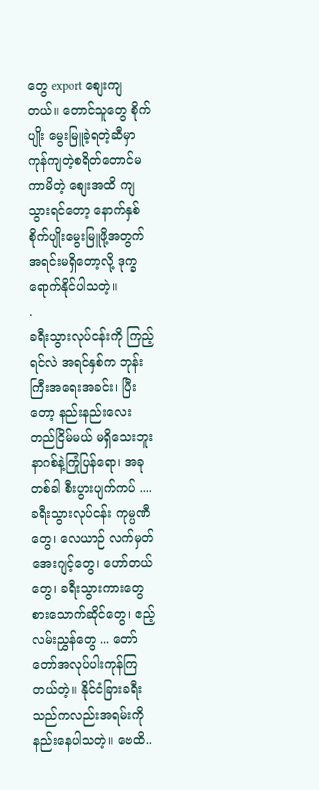တွေ export စျေးကျတယ်။ တောင်သူတွေ စိုက်ပျိုး မွေးမြူခဲ့ရတဲ့ဆီမှာ ကုန်ကျတဲ့စရိတ်တောင်မကာမိတဲ့ စျေးအထိ ကျသွားရင်တော့ နောက်နှစ် စိုက်ပျိုးမွေးမြူဖို့အတွက် အရင်းမရှိတော့လို့ ဒုက္ခရောက်နိုင်ပါသတဲ့။
.
ခရီးသွားလုပ်ငန်းကို ကြည့်ရင်လဲ အရင်နှစ်က ဘုန်းကြီးအရေးအခင်း၊ ပြီးတော့ နည်းနည်းလေး တည်ငြိမ်မယ် မရှိသေးဘူး နာဂစ်နဲ့ကြုံပြန်ရော၊ အခုတစ်ခါ စီးပွားပျက်ကပ် .... ခရီးသွားလုပ်ငန်း ကုမ္ပဏီတွေ၊ လေယာဉ် လက်မှတ်အေးဂျင့်တွေ၊ ဟော်တယ်တွေ၊ ခရီးသွားကားတွေ စားသောက်ဆိုင်တွေ၊ ဧည့်လမ်းညွှန်တွေ ... တော်တော်အလုပ်ပါးကုန်ကြတယ်တဲ့။ နိုင်ငံခြားခရီးသည်ကလည်းအရမ်းကိုနည်းနေပါသတဲ့။ ဗေထိ..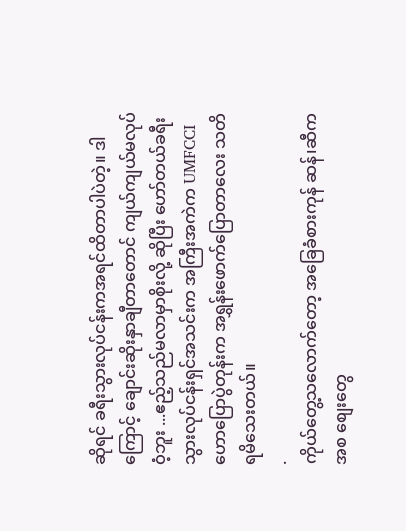ဆိုရင် ခရီးသွားလုပ်ငန်းကအရင်ထိတာပါပဲတဲ့။ ဒါကြောင့် ချောင်းဆိုးနှာချီတာတောင် ကျယ်ကျယ်မလုပ်ဝံ့ဘူး ...ဧည့်သည်မလာမှာစိုးလို့ ဆိုပြီး ဟော်တယ်ခရီးသွားလုပ်ငန်းရှင်အသင်းက အကြီးအကဲက UMFCCIဟောပြောပွဲတုန်းက အရွှန်းဖောက်ပြောတာလေး သတိရမိသေးတယ်။
.
ကိုယ်တွေ့သလောက်တော့ အခြေခံစားကုန် ဆန်၊ဆီကအစ စျေးတွေ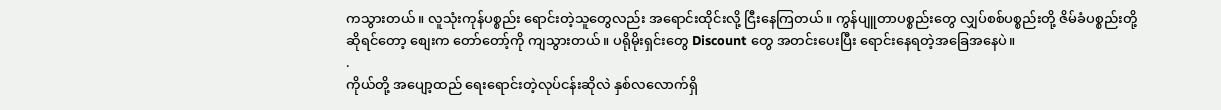ကသွားတယ်။ လူသုံးကုန်ပစ္စည်း ရောင်းတဲ့သူတွေလည်း အရောင်းထိုင်းလို့ ငြီးနေကြတယ်။ ကွန်ပျူတာပစ္စည်းတွေ လျှပ်စစ်ပစ္စည်းတို့ ဇိမ်ခံပစ္စည်းတို့ဆိုရင်တော့ စျေးက တော်တော့်ကို ကျသွားတယ်။ ပရိုမိုးရှင်းတွေ Discount တွေ အတင်းပေးပြီး ရောင်းနေရတဲ့အခြေအနေပဲ။
.
ကိုယ်တို့ အပျော့ထည် ရေးရောင်းတဲ့လုပ်ငန်းဆိုလဲ နှစ်လလောက်ရှိ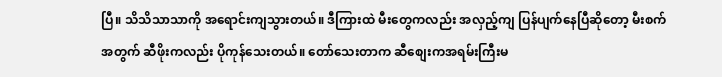ပြီ။ သိသိသာသာကို အရောင်းကျသွားတယ်။ ဒီကြားထဲ မီးတွေကလည်း အလှည့်ကျ ပြန်ပျက်နေပြီဆိုတော့ မီးစက်အတွက် ဆီဖိုးကလည်း ပိုကုန်သေးတယ်။ တော်သေးတာက ဆီစျေးကအရမ်းကြီးမ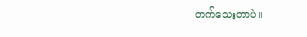တက်သေးတာပဲ။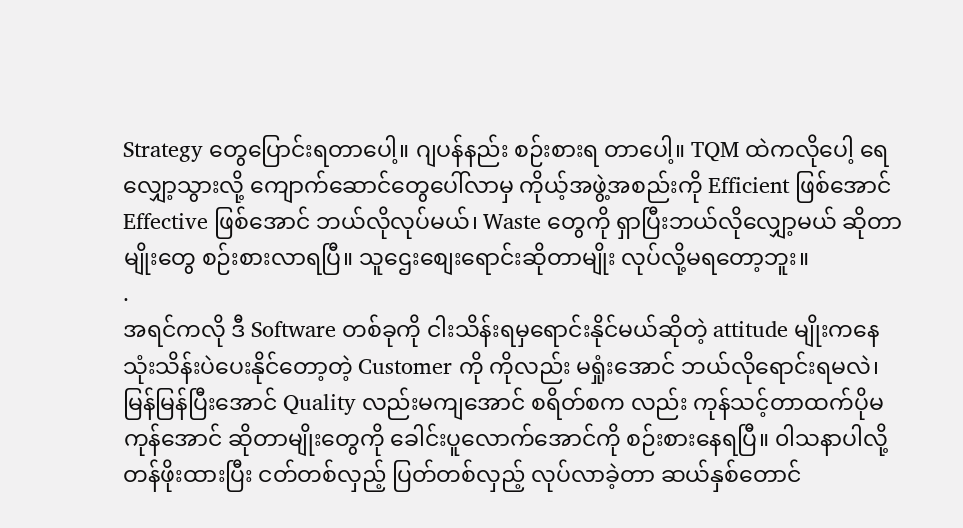Strategy တွေပြောင်းရတာပေါ့။ ဂျပန်နည်း စဉ်းစားရ တာပေါ့။ TQM ထဲကလိုပေါ့ ရေလျှော့သွားလို့ ကျောက်ဆောင်တွေပေါ်လာမှ ကိုယ့်အဖွဲ့အစည်းကို Efficient ဖြစ်အောင် Effective ဖြစ်အောင် ဘယ်လိုလုပ်မယ်၊ Waste တွေကို ရှာပြီးဘယ်လိုလျှော့မယ် ဆိုတာမျိုးတွေ စဉ်းစားလာရပြီ။ သူဌေးစျေးရောင်းဆိုတာမျိုး လုပ်လို့မရတော့ဘူး။
.
အရင်ကလို ဒီ Software တစ်ခုကို ငါးသိန်းရမှရောင်းနိုင်မယ်ဆိုတဲ့ attitude မျိုးကနေ သုံးသိန်းပဲပေးနိုင်တော့တဲ့ Customer ကို ကိုလည်း မရှုံးအောင် ဘယ်လိုရောင်းရမလဲ၊ မြန်မြန်ပြီးအောင် Quality လည်းမကျအောင် စရိတ်စက လည်း ကုန်သင့်တာထက်ပိုမကုန်အောင် ဆိုတာမျိုးတွေကို ခေါင်းပူလောက်အောင်ကို စဉ်းစားနေရပြီ။ ၀ါသနာပါလို့ တန်ဖိုးထားပြီး ငတ်တစ်လှည့် ပြတ်တစ်လှည့် လုပ်လာခဲ့တာ ဆယ်နှစ်တောင်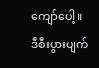ကျော်ပေါ့။ ဒီစီးပွားပျက်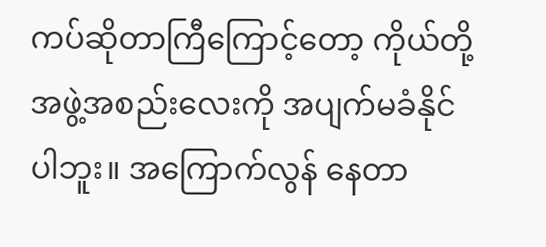ကပ်ဆိုတာကြီကြောင့်တော့ ကိုယ်တို့အဖွဲ့အစည်းလေးကို အပျက်မခံနိုင်ပါဘူး။ အကြောက်လွန် နေတာ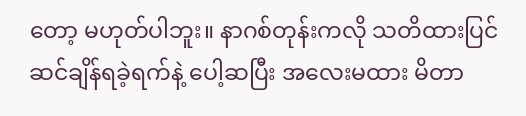တော့ မဟုတ်ပါဘူး။ နာဂစ်တုန်းကလို သတိထားပြင်ဆင်ချိန်ရခဲ့ရက်နဲ့ ပေါ့ဆပြီး အလေးမထား မိတာ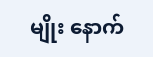မျိုး နောက်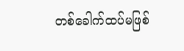တစ်ခေါက်ထပ်မဖြစ်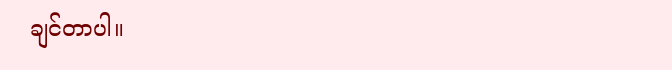ချင်တာပါ။